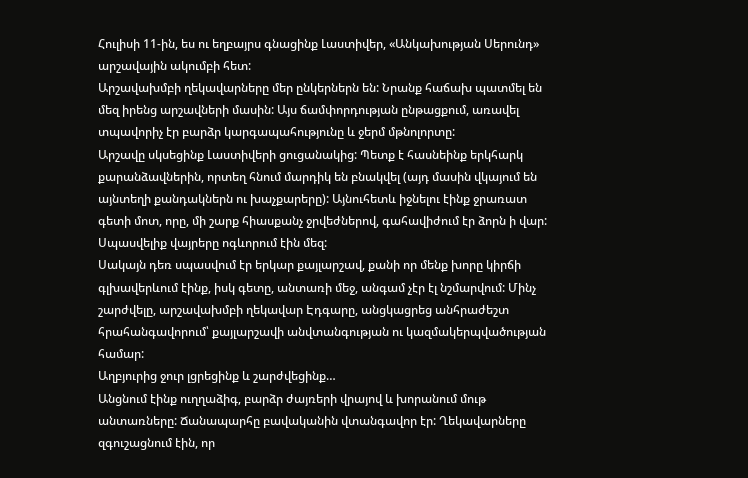Հուլիսի 11-ին, ես ու եղբայրս գնացինք Լաստիվեր, «Անկախության Սերունդ» արշավային ակումբի հետ:
Արշավախմբի ղեկավարները մեր ընկերներն են: Նրանք հաճախ պատմել են մեզ իրենց արշավների մասին: Այս ճամփորդության ընթացքում, առավել տպավորիչ էր բարձր կարգապահությունը և ջերմ մթնոլորտը:
Արշավը սկսեցինք Լաստիվերի ցուցանակից: Պետք է հասնեինք երկհարկ քարանձավներին, որտեղ հնում մարդիկ են բնակվել (այդ մասին վկայում են այնտեղի քանդակներն ու խաչքարերը): Այնուհետև իջնելու էինք ջրառատ գետի մոտ, որը, մի շարք հիասքանչ ջրվեժներով, գահավիժում էր ձորն ի վար: Սպասվելիք վայրերը ոգևորում էին մեզ:
Սակայն դեռ սպասվում էր երկար քայլարշավ, քանի որ մենք խորը կիրճի գլխավերևում էինք, իսկ գետը, անտառի մեջ, անգամ չէր էլ նշմարվում: Մինչ շարժվելը, արշավախմբի ղեկավար Էդգարը, անցկացրեց անհրաժեշտ հրահանգավորում՝ քայլարշավի անվտանգության ու կազմակերպվածության համար:
Աղբյուրից ջուր լցրեցինք և շարժվեցինք…
Անցնում էինք ուղղաձիգ, բարձր ժայռերի վրայով և խորանում մութ անտառները: Ճանապարհը բավականին վտանգավոր էր: Ղեկավարները զգուշացնում էին, որ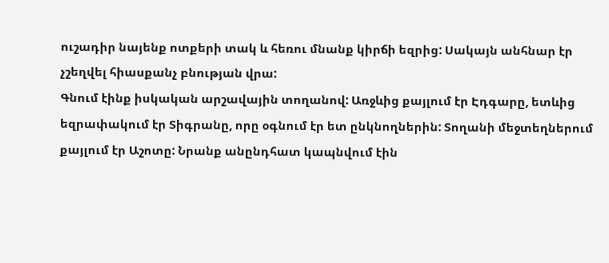ուշադիր նայենք ոտքերի տակ և հեռու մնանք կիրճի եզրից: Սակայն անհնար էր չշեղվել հիասքանչ բնության վրա:
Գնում էինք իսկական արշավային տողանով: Առջևից քայլում էր Էդգարը, ետևից եզրափակում էր Տիգրանը, որը օգնում էր ետ ընկնողներին: Տողանի մեջտեղներում քայլում էր Աշոտը: Նրանք անընդհատ կապնվում էին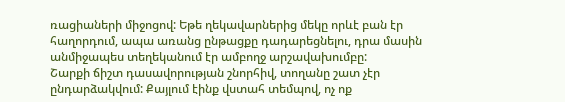ռացիաների միջոցով: Եթե ղեկավարներից մեկը որևէ բան էր հաղորդում, ապա առանց ընթացքը դադարեցնելու, դրա մասին անմիջապես տեղեկանում էր ամբողջ արշավախումբը:
Շարքի ճիշտ դասավորության շնորհիվ, տողանը շատ չէր ընդարձակվում: Քայլում էինք վստահ տեմպով, ոչ ոք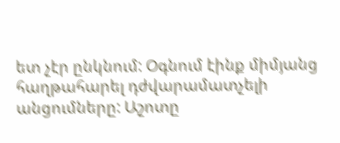ետ չէր ընկնում: Օգնում էինք միմյանց հաղթահարել դժվարամատչելի անցումները: Աշոտը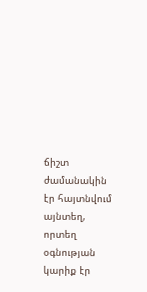ճիշտ ժամանակին էր հայտնվում այնտեղ, որտեղ օգնության կարիք էր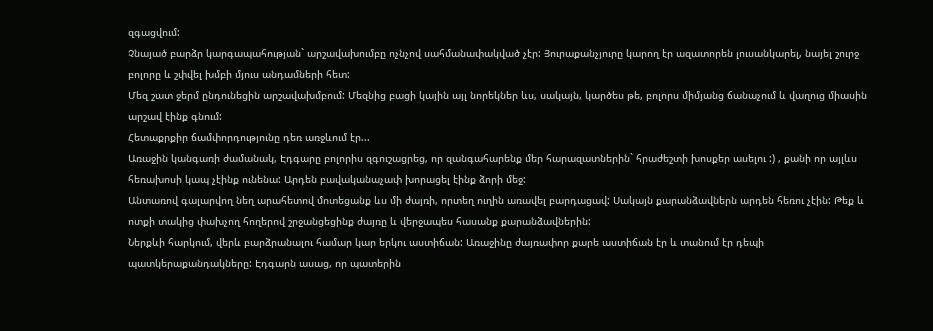զգացվում:
Չնայած բարձր կարգապահության` արշավախումբը ոչնչով սահմանափակված չէր: Յուրաքանչյուրը կարող էր ազատորեն լուսանկարել, նայել շուրջ բոլորը և շփվել խմբի մյուս անդամների հետ:
Մեզ շատ ջերմ ընդունեցին արշավախմբում: Մեզնից բացի կային այլ նորեկներ ևս, սակայն, կարծես թե, բոլորս միմյանց ճանաչում և վաղուց միասին արշավ էինք գնում:
Հետաքրքիր ճամփորդությունը դեռ առջևում էր...
Առաջին կանգառի ժամանակ, Էդգարը բոլորիս զգուշացրեց, որ զանգահարենք մեր հարազատներին` հրաժեշտի խոսքեր ասելու :) , քանի որ այլևս հեռախոսի կապ չէինք ունենա: Արդեն բավականաչափ խորացել էինք ձորի մեջ:
Անտառով գալարվող նեղ արահետով մոտեցանք ևս մի ժայռի, որտեղ ուղին առավել բարդացավ: Սակայն քարանձավներն արդեն հեռու չէին: Թեք և ոտքի տակից փախչող հողերով շրջանցեցինք ժայռը և վերջապես հասանք քարանձավներին:
Ներքևի հարկում, վերև բարձրանալու համար կար երկու աստիճան: Առաջինը ժայռափոր քարե աստիճան էր և տանում էր դեպի պատկերաքանդակները: Էդգարն ասաց, որ պատերին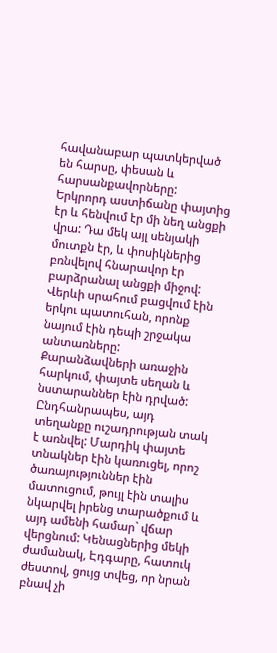հավանաբար պատկերված են հարսը, փեսան և հարսանքավորները:
Երկրորդ աստիճանը փայտից էր և հենվում էր մի նեղ անցքի վրա: Դա մեկ այլ սենյակի մուտքն էր, և փոսիկներից բռնվելով հնարավոր էր բարձրանալ անցքի միջով: Վերևի սրահում բացվում էին երկու պատուհան, որոնք նայում էին դեպի շրջակա անտառները:
Քարանձավների առաջին հարկում, փայտե սեղան և նստարաններ էին դրված: Ընդհանրապես, այդ տեղանքը ուշադրության տակ է առնվել: Մարդիկ փայտե տնակներ էին կառուցել, որոշ ծառայություններ էին մատուցում, թույլ էին տալիս նկարվել իրենց տարածքում և այդ ամենի համար` վճար վերցնում: Կենացներից մեկի ժամանակ, Էդգարը, հատուկ ժեստով, ցույց տվեց, որ նրան բնավ չի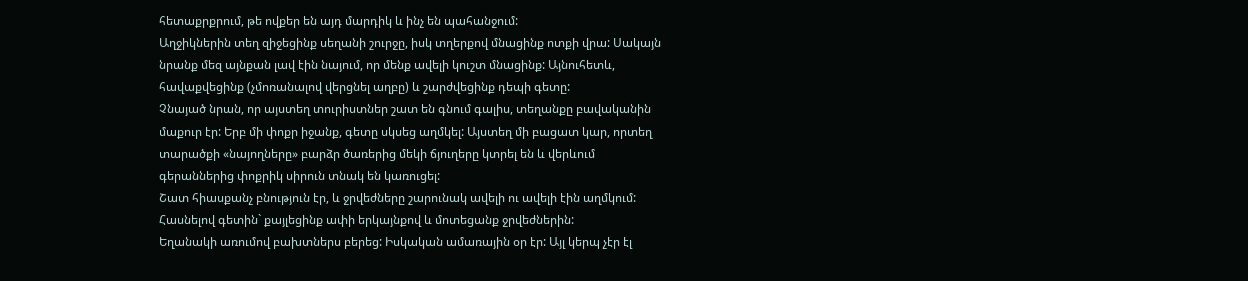հետաքրքրում, թե ովքեր են այդ մարդիկ և ինչ են պահանջում:
Աղջիկներին տեղ զիջեցինք սեղանի շուրջը, իսկ տղերքով մնացինք ոտքի վրա: Սակայն նրանք մեզ այնքան լավ էին նայում, որ մենք ավելի կուշտ մնացինք: Այնուհետև, հավաքվեցինք (չմոռանալով վերցնել աղբը) և շարժվեցինք դեպի գետը:
Չնայած նրան, որ այստեղ տուրիստներ շատ են գնում գալիս, տեղանքը բավականին մաքուր էր: Երբ մի փոքր իջանք, գետը սկսեց աղմկել: Այստեղ մի բացատ կար, որտեղ տարածքի «նայողները» բարձր ծառերից մեկի ճյուղերը կտրել են և վերևում գերաններից փոքրիկ սիրուն տնակ են կառուցել:
Շատ հիասքանչ բնություն էր, և ջրվեժները շարունակ ավելի ու ավելի էին աղմկում: Հասնելով գետին` քայլեցինք ափի երկայնքով և մոտեցանք ջրվեժներին:
Եղանակի առումով բախտներս բերեց: Իսկական ամառային օր էր: Այլ կերպ չէր էլ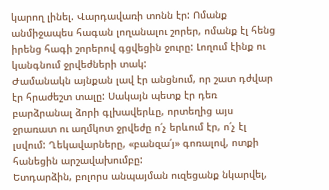կարող լինել. Վարդավառի տոնն էր: Ոմանք անմիջապես հագան լողանալու շորեր, ոմանք էլ հենց իրենց հագի շորերով գցվեցին ջուրը: Լողում էինք ու կանգնում ջրվեժների տակ:
Ժամանակն այնքան լավ էր անցնում, որ շատ դժվար էր հրաժեշտ տալը: Սակայն պետք էր դեռ բարձրանալ ձորի գլխավերևը, որտեղից այս ջրառատ ու աղմկոտ ջրվեժը ո՛չ երևում էր, ո՛չ էլ լսվում: Ղեկավարները, «բանզա՛յ» գոռալով, ոտքի հանեցին արշավախումբը:
Ետդարձին, բոլորս անպայման ուզեցանք նկարվել,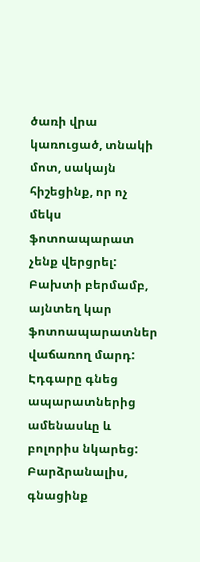ծառի վրա կառուցած, տնակի մոտ, սակայն հիշեցինք, որ ոչ մեկս ֆոտոապարատ չենք վերցրել: Բախտի բերմամբ, այնտեղ կար ֆոտոապարատներ վաճառող մարդ: Էդգարը գնեց ապարատներից ամենասևը և բոլորիս նկարեց:
Բարձրանալիս, գնացինք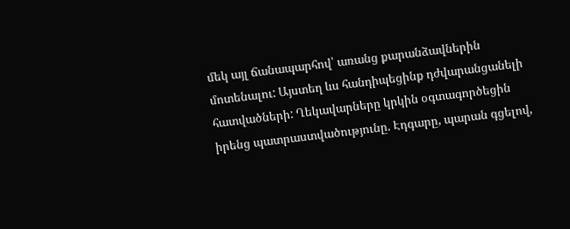մեկ այլ ճանապարհով՝ առանց քարանձավներին մոտենալու: Այստեղ ևս հանդիպեցինք դժվարանցանելի հատվածների: Ղեկավարները կրկին օգտագործեցին իրենց պատրաստվածությունը. Էդգարը, պարան գցելով,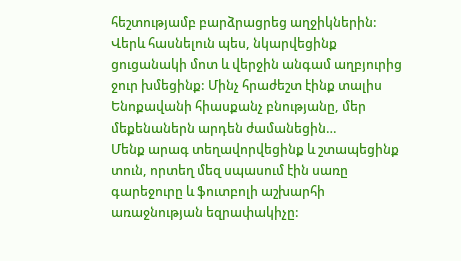հեշտությամբ բարձրացրեց աղջիկներին:
Վերև հասնելուն պես, նկարվեցինք ցուցանակի մոտ և վերջին անգամ աղբյուրից ջուր խմեցինք: Մինչ հրաժեշտ էինք տալիս Ենոքավանի հիասքանչ բնությանը, մեր մեքենաներն արդեն ժամանեցին…
Մենք արագ տեղավորվեցինք և շտապեցինք տուն, որտեղ մեզ սպասում էին սառը գարեջուրը և ֆուտբոլի աշխարհի առաջնության եզրափակիչը: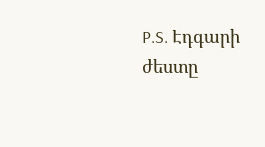P.S. Էդգարի ժեստը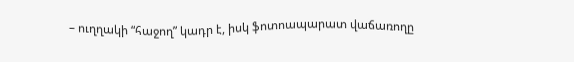– ուղղակի “հաջող” կադր է, իսկ ֆոտոապարատ վաճառողը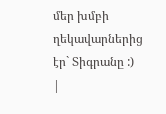մեր խմբի ղեկավարներից էր` Տիգրանը :)
|